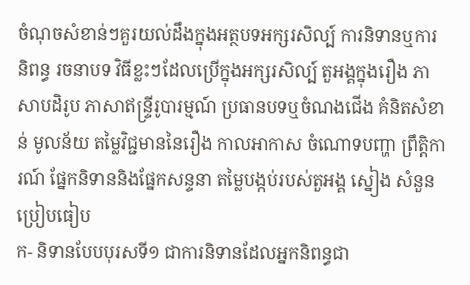ចំណុចសំខាន់ៗគួរយល់ដឹងក្នុងអត្ថបទអក្សរសិល្ប៍ ការនិទានឬការនិពន្ធ រចនាបទ វិធីខ្លះៗដែលប្រើក្នុងអក្សរសិល្ប៍ តួអង្គក្នុងរឿង ភាសាបដិរូប ភាសាឥន្ទ្រីរូបារម្មណ៍ ប្រធានបទឬចំណងជើង គំនិតសំខាន់ មូលន័យ តម្លៃវិជ្ជមាននៃរឿង កាលអាកាស ចំណោទបញ្ហា ព្រឹត្តិការណ៍ ផ្នែកនិទាននិងផ្នែកសន្ទនា តម្លៃបង្កប់របស់តួអង្គ ស្នៀង សំនួនប្រៀបធៀប
ក- និទានបែបបុរសទី១ ជាការនិទានដែលអ្នកនិពន្ធជា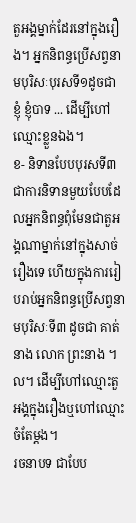តួអង្គម្នាក់ដែរនៅក្នុងរឿង។ អ្នកនិពន្ធប្រើសព្វនាមបុរិសៈបុរសទី១ដូចជា ខ្ញុំ ខ្ញុំបាទ ... ដើម្បីហៅឈ្មោះខ្លួនឯង។
ខ- និទានបែបបុរសទី៣ ជាការនិទានមួយបែបដែលអ្នកនិពន្ធពុំមែនជាតួអង្គណាម្នាក់នៅក្នុងសាច់រឿងទេ ហើយក្នុងការរៀបរាប់អ្នកនិពន្ធប្រើសព្វនាមបុរិសៈទី៣ ដូចជា គាត់ នាង លោក ព្រះនាង ។ល។ ដើម្បីហៅឈ្មោះតួអង្គក្នុងរឿងឬហៅឈ្មោះចំតែម្ដង។
រចនាបទ ជាបែប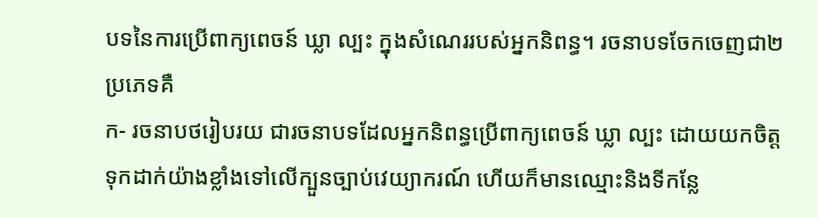បទនៃការប្រើពាក្យពេចន៍ ឃ្លា ល្បះ ក្នុងសំណេររបស់អ្នកនិពន្ធ។ រចនាបទចែកចេញជា២ប្រភេទគឺ
ក- រចនាបថរៀបរយ ជារចនាបទដែលអ្នកនិពន្ធប្រើពាក្យពេចន៍ ឃ្លា ល្បះ ដោយយកចិត្តទុកដាក់យ៉ាងខ្លាំងទៅលើក្បួនច្បាប់វេយ្យាករណ៍ ហើយក៏មានឈ្មោះនិងទីកន្លែ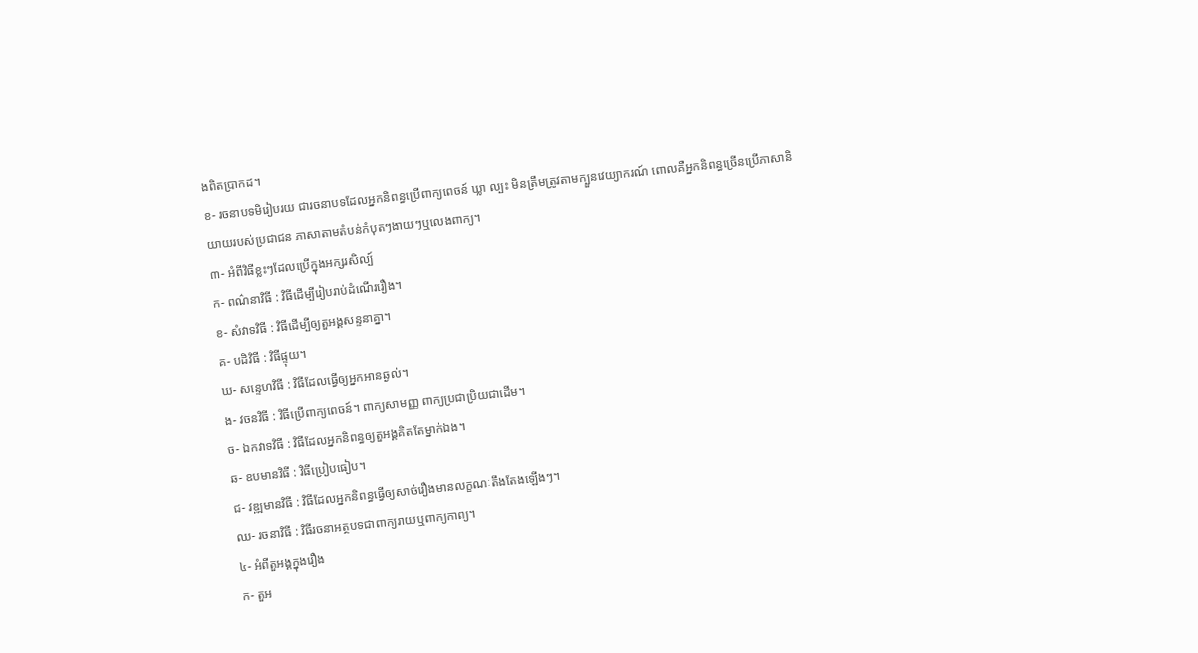ងពិតប្រាកដ។
ខ- រចនាបទមិរៀបរយ ជារចនាបទដែលអ្នកនិពន្ធប្រើពាក្យពេចន៍ ឃ្លា ល្បះ មិនត្រឹមត្រូវតាមក្បួនវេយ្យាករណ៍ ពោលគឺអ្នកនិពន្ធច្រើនប្រើភាសានិយាយរបស់ប្រជាជន ភាសាតាមតំបន់កំបុតៗងាយៗឬលេងពាក្យ។
៣- អំពីវិធីខ្លះៗដែលប្រើក្នុងអក្សរសិល្ប៍
ក- ពណ៌នាវិធី : វិធីដើម្បីរៀបរាប់ដំណើររឿង។
ខ- សំវាទវិធី : វិធីដើម្បីឲ្យតួអង្គសន្ទនាគ្នា។
គ- បដិវិធី : វិធីផ្ទុយ។
ឃ- សន្ទេហវិធី : វិធីដែលធ្វើឲ្យអ្នកអានឆ្ងល់។
ង- វចនវិធី : វិធីប្រើពាក្យពេចន៍។ ពាក្យសាមញ្ញ ពាក្យប្រជាប្រិយជាដើម។
ច- ឯកវាទវិធី : វិធីដែលអ្នកនិពន្ធឲ្យតួអង្គគិតតែម្នាក់ឯង។
ឆ- ឧបមានវិធី : វិធីប្រៀបធៀប។
ជ- វឌ្ឍមានវិធី : វិធីដែលអ្នកនិពន្ធធ្វើឲ្យសាច់រឿងមានលក្ខណៈតឹងតែងឡើងៗ។
ឈ- រចនាវិធី : វិធីរចនាអត្ថបទជាពាក្យរាយឬពាក្យកាព្យ។
៤- អំពីតួអង្គក្នុងរឿង
ក- តួអ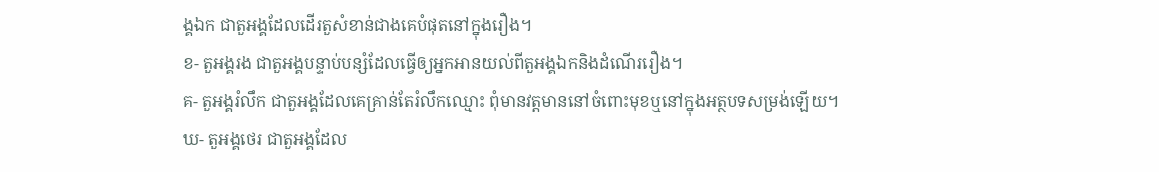ង្គឯក ជាតួអង្គដែលដើរតួសំខាន់ជាងគេបំផុតនៅក្នុងរឿង។
ខ- តួអង្គរង ជាតួអង្គបន្ទាប់បន្សំដែលធ្វើឲ្យអ្នកអានយល់ពីតួអង្គឯកនិងដំណើររឿង។
គ- តួអង្គរំលឹក ជាតួអង្គដែលគេគ្រាន់តែរំលឹកឈ្មោះ ពុំមានវត្តមាននៅចំពោះមុខឬនៅក្នុងអត្ថបទសម្រង់ឡើយ។
ឃ- តួអង្គថេរ ជាតួអង្គដែល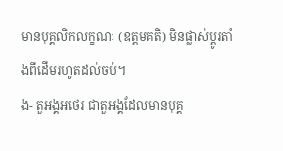មានបុគ្គលិកលក្ខណៈ (ឧត្តមគតិ) មិនផ្លាស់ប្ដូរតាំងពីដើមរហូតដល់ចប់។
ង- តួអង្គអថេរ ជាតួអង្គដែលមានបុគ្គ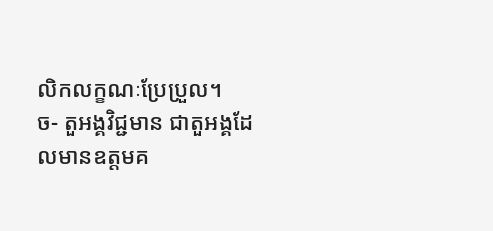លិកលក្ខណៈប្រែប្រួល។
ច- តួអង្គវិជ្ជមាន ជាតួអង្គដែលមានឧត្ដមគ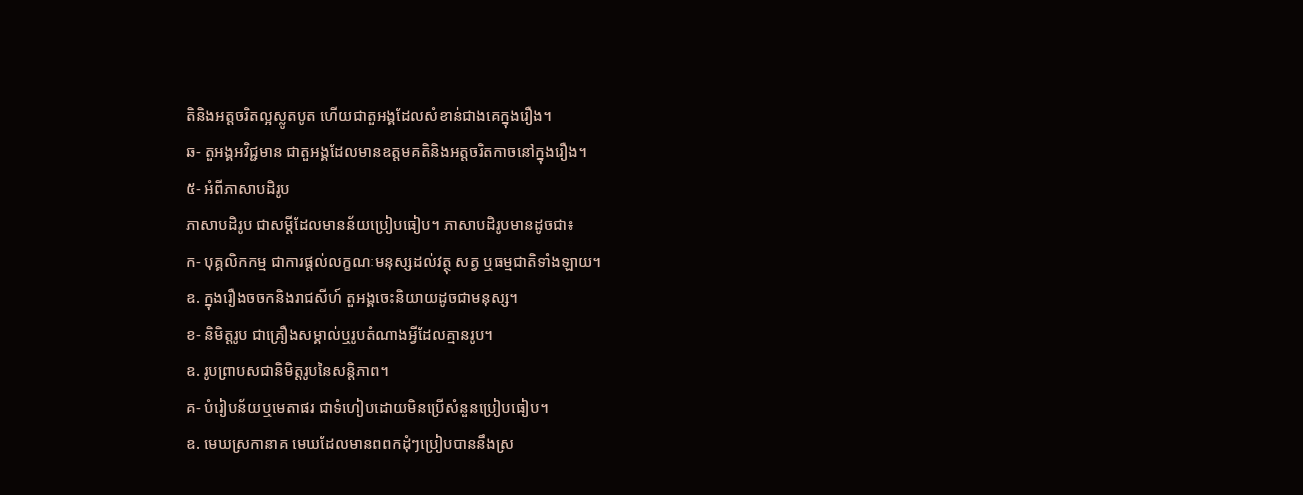តិនិងអត្តចរិតល្អស្លូតបូត ហើយជាតួអង្គដែលសំខាន់ជាងគេក្នុងរឿង។
ឆ- តួអង្គអវិជ្ជមាន ជាតួអង្គដែលមានឧត្ដមគតិនិងអត្តចរិតកាចនៅក្នុងរឿង។
៥- អំពីភាសាបដិរូប
ភាសាបដិរូប ជាសម្ដីដែលមានន័យប្រៀបធៀប។ ភាសាបដិរូបមានដូចជា៖
ក- បុគ្គលិកកម្ម ជាការផ្ដល់លក្ខណៈមនុស្សដល់វត្ថុ សត្វ ឬធម្មជាតិទាំងឡាយ។
ឧ. ក្នុងរឿងចចកនិងរាជសីហ៍ តួអង្គចេះនិយាយដូចជាមនុស្ស។
ខ- និមិត្តរូប ជាគ្រឿងសម្គាល់ឬរូបតំណាងអ្វីដែលគ្មានរូប។
ឧ. រូបព្រាបសជានិមិត្តរូបនៃសន្តិភាព។
គ- បំរៀបន័យឬមេតាផរ ជាទំហៀបដោយមិនប្រើសំនួនប្រៀបធៀប។
ឧ. មេឃស្រកានាគ មេឃដែលមានពពកដុំៗប្រៀបបាននឹងស្រ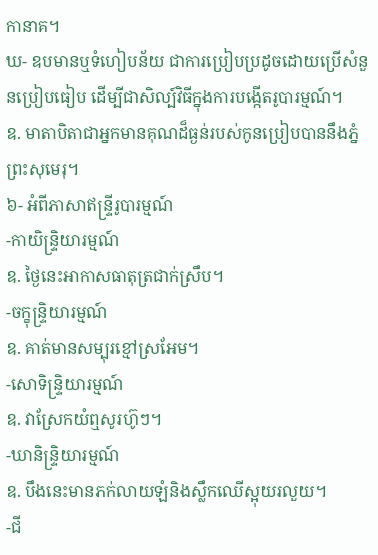កានាគ។
ឃ- ឧបមានឬទំហៀបន័យ ជាការប្រៀបប្រដូចដោយប្រើសំនួនប្រៀបធៀប ដើម្បីជាសិល្ប៍វិធីក្នុងការបង្កើតរូបារម្មណ៍។
ឧ. មាតាបិតាជាអ្នកមានគុណដ៏ធ្ងន់របស់កូនប្រៀបបាននឹងភ្នំព្រះសុមេរុ។
៦- អំពីភាសាឥន្ទ្រីរូបារម្មណ៍
-កាយិន្ទ្រិយារម្មណ៍
ឧ. ថ្ងៃនេះអាកាសធាតុត្រជាក់ស្រឹប។
-ចក្ខុន្ទ្រិយារម្មណ៍
ឧ. គាត់មានសម្បុរខ្មៅស្រអែម។
-សោទិន្ទ្រិយារម្មណ៍
ឧ. វាស្រែកយំឮសូរហ៊ូៗ។
-ឃានិន្ទ្រិយារម្មណ៍
ឧ. បឹងនេះមានភក់លាយឡំនិងស្លឹកឈើស្អុយរលួយ។
-ជី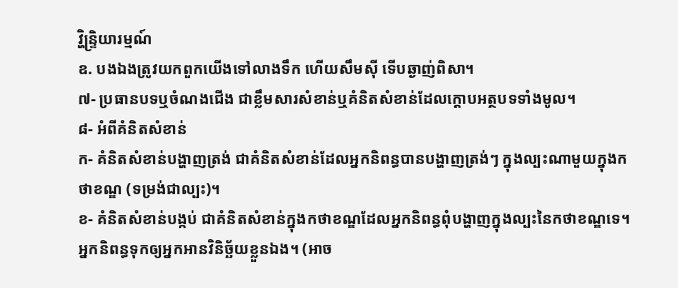វ្ហិន្ទ្រិយារម្មណ៍
ឧ. បងឯងត្រូវយកពួកយើងទៅលាងទឹក ហើយសឹមស៊ី ទើបឆ្ងាញ់ពិសា។
៧- ប្រធានបទឬចំណងជើង ជាខ្លឹមសារសំខាន់ឬគំនិតសំខាន់ដែលក្ដោបអត្ថបទទាំងមូល។
៨- អំពីគំនិតសំខាន់
ក- គំនិតសំខាន់បង្ហាញត្រង់ ជាគំនិតសំខាន់ដែលអ្នកនិពន្ធបានបង្ហាញត្រង់ៗ ក្នុងល្បះណាមួយក្នុងកថាខណ្ឌ (ទម្រង់ជាល្បះ)។
ខ- គំនិតសំខាន់បង្កប់ ជាគំនិតសំខាន់ក្នុងកថាខណ្ឌដែលអ្នកនិពន្ធពុំបង្ហាញក្នុងល្បះនៃកថាខណ្ឌទេ។ អ្នកនិពន្ធទុកឲ្យអ្នកអានវិនិច្ឆ័យខ្លួនឯង។ (អាច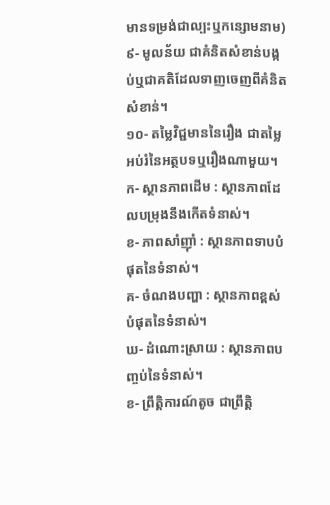មានទម្រង់ជាល្បះឬកន្សោមនាម)
៩- មូលន័យ ជាគំនិតសំខាន់បង្កប់ឬជាគតិដែលទាញចេញពីគំនិតសំខាន់។
១០- តម្លៃវិជ្ជមាននៃរឿង ជាតម្លៃអប់រំនៃអត្ថបទឬរឿងណាមួយ។
ក- ស្ថានភាពដើម : ស្ថានភាពដែលបម្រុងនឹងកើតទំនាស់។
ខ- ភាពសាំញ៉ាំ : ស្ថានភាពទាបបំផុតនៃទំនាស់។
គ- ចំណងបញ្ហា : ស្ថានភាពខ្ពស់បំផុតនៃទំនាស់។
ឃ- ដំណោះស្រាយ : ស្ថានភាពបញ្ចប់នៃទំនាស់។
ខ- ព្រឹត្តិការណ៍តូច ជាព្រឹត្តិ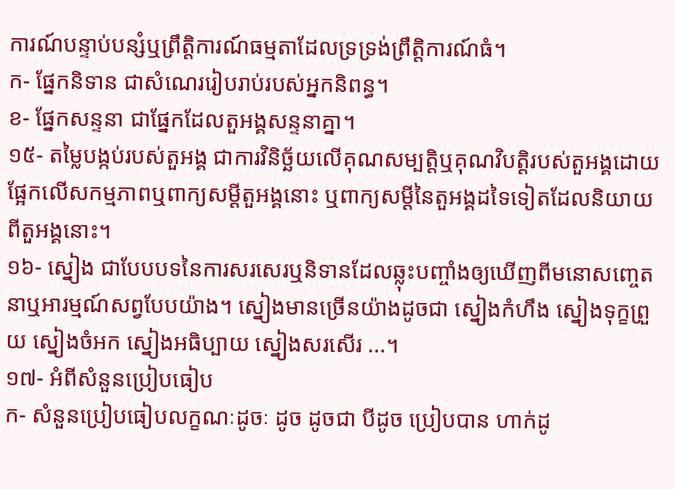ការណ៍បន្ទាប់បន្សំឬព្រឹត្តិការណ៍ធម្មតាដែលទ្រទ្រង់ព្រឹត្តិការណ៍ធំ។
ក- ផ្នែកនិទាន ជាសំណេររៀបរាប់របស់អ្នកនិពន្ធ។
ខ- ផ្នែកសន្ទនា ជាផ្នែកដែលតួអង្គសន្ទនាគ្នា។
១៥- តម្លៃបង្កប់របស់តួអង្គ ជាការវិនិច្ឆ័យលើគុណសម្បត្តិឬគុណវិបត្តិរបស់តួអង្គដោយផ្អែកលើសកម្មភាពឬពាក្យសម្ដីតួអង្គនោះ ឬពាក្យសម្ដីនៃតួអង្គដទៃទៀតដែលនិយាយពីតួអង្គនោះ។
១៦- ស្នៀង ជាបែបបទនៃការសរសេរឬនិទានដែលឆ្លុះបញ្ចាំងឲ្យឃើញពីមនោសញ្ចេតនាឬអារម្មណ៍សព្វបែបយ៉ាង។ ស្នៀងមានច្រើនយ៉ាងដូចជា ស្នៀងកំហឹង ស្នៀងទុក្ខព្រួយ ស្នៀងចំអក ស្នៀងអធិប្បាយ ស្នៀងសរសើរ ...។
១៧- អំពីសំនួនប្រៀបធៀប
ក- សំនួនប្រៀបធៀបលក្ខណៈដូចៈ ដូច ដូចជា បីដូច ប្រៀបបាន ហាក់ដូ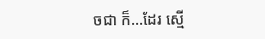ចជា ក៏...ដែរ ស្មើ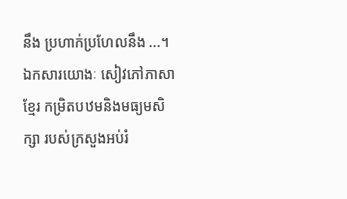នឹង ប្រហាក់ប្រហែលនឹង ...។
ឯកសារយោងៈ សៀវភៅភាសាខ្មែរ កម្រិតបឋមនិងមធ្យមសិក្សា របស់ក្រសួងអប់រំ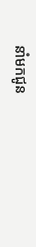នាំមកជូន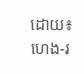ដោយ៖ ហេង-រ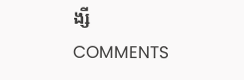ង្សី
COMMENTS